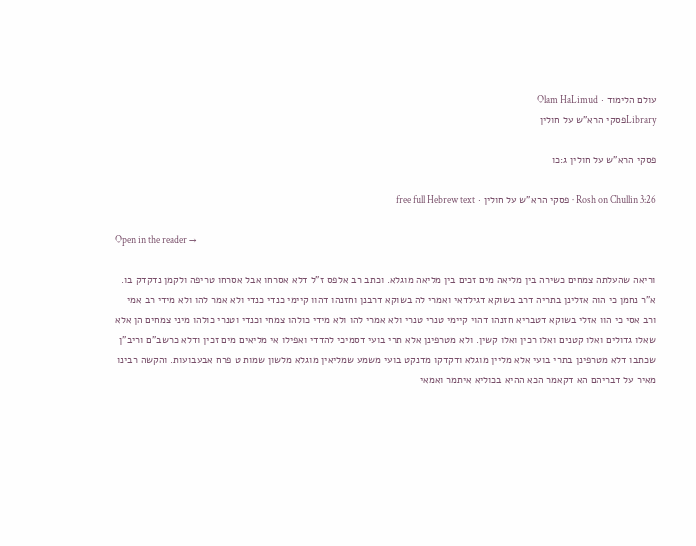עולם הלימוד · Olam HaLimud
Libraryפסקי הרא"ש על חולין

פסקי הרא"ש על חולין ג:כו

Rosh on Chullin 3:26 · פסקי הרא"ש על חולין · free full Hebrew text

Open in the reader →

וריאה שהעלתה צמחים כשירה בין מליאה מים זכים בין מליאה מוגלא. וכתב רב אלפס ז"ל דלא אסרחו אבל אסרחו טריפה ולקמן נדקדק בו. א"ר נחמן כי הוה אזלינן בתריה דרב בשוקא דגילדאי ואמרי לה בשוקא דרבנן וחזנהו דהוו קיימי כנדי כנדי ולא אמר להו ולא מידי רב אמי ורב אסי כי הוו אזלי בשוקא דטבריא חזנהו דהוי קיימי טנרי טנרי ולא אמרי להו ולא מידי כולהו צמחי וכנדי וטנרי כולהו מיני צמחים הן אלא שאלו גדולים ואלו קטנים ואלו רכין ואלו קשין. ולא מטרפינן אלא תרי בועי דסמיכי להדדי ואפילו אי מליאים מים זכין ודלא כרשב"ם וריב"ן שכתבו דלא מטרפינן בתרי בועי אלא מליין מוגלא ודקדקו מדנקט בועי משמע שמליאין מוגלא מלשון שמות ט פרח אבעבועות. והקשה רבינו מאיר על דבריהם הא דקאמר הכא ההיא בכוליא איתמר ואמאי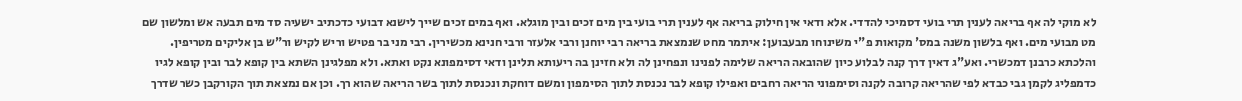לא מוקי לה אף בריאה לענין תרי בועי דסמיכי להדדי. אלא ודאי אין חילוק בריאה אף לענין תרי בועי בין מים זכים ובין מוגלא. ואף במים זכים שייך לישנא דבועי כדכתיב ישעיה סד מים תבעה אש ומלשון שם מט מבועי מים. ואף בלשון משנה במס' מקואות פ"י משינוחו מבעבוען: איתמר מחט שנמצאת בריאה רבי יוחנן ורבי אלעזר ורבי חנינא מכשירין. רבי מני בר פטיש וריש לקיש ור"ש בן אליקים מטריפין. והלכתא כרבנן דמכשרי. ואע"ג דאין דרך קנה לבלוע כיון שהובאה הריאה שלימה לפנינו ונפחינן לה ולא חזינן בה ריעותא תלינן ודאי דסימפונא נקט ואתא. ולא מפלגינן השתא בין קופא לבר ובין קופא לגיו כדמפליג לקמן גבי כבדא לפי שהריאה קרובה לקנה וסימפוני הריאה רחבים ואפילו קופא לבר נכנסת לתוך הסימפון ומשם דוחקת ונכנסת לתוך בשר הריאה שהוא רך. וכן אם נמצאת תוך הקורקבן כשר שדרך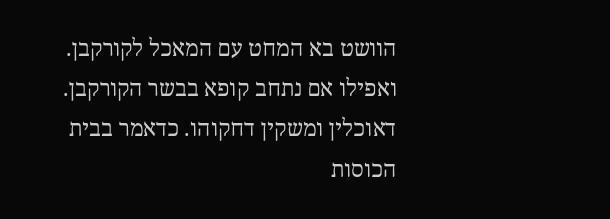הוושט בא המחט עם המאכל לקורקבן. ואפילו אם נתחב קופא בבשר הקורקבן. דאוכלין ומשקין דחקוהו. כדאמר בבית הכוסות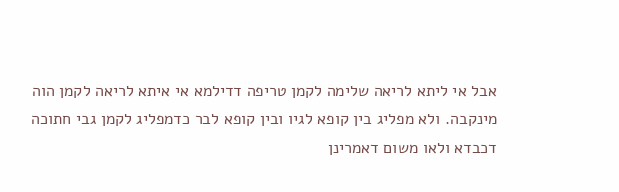אבל אי ליתא לריאה שלימה לקמן טריפה דדילמא אי איתא לריאה לקמן הוה מינקבה. ולא מפליג בין קופא לגיו ובין קופא לבר כדמפליג לקמן גבי חתוכה דכבדא ולאו משום דאמרינן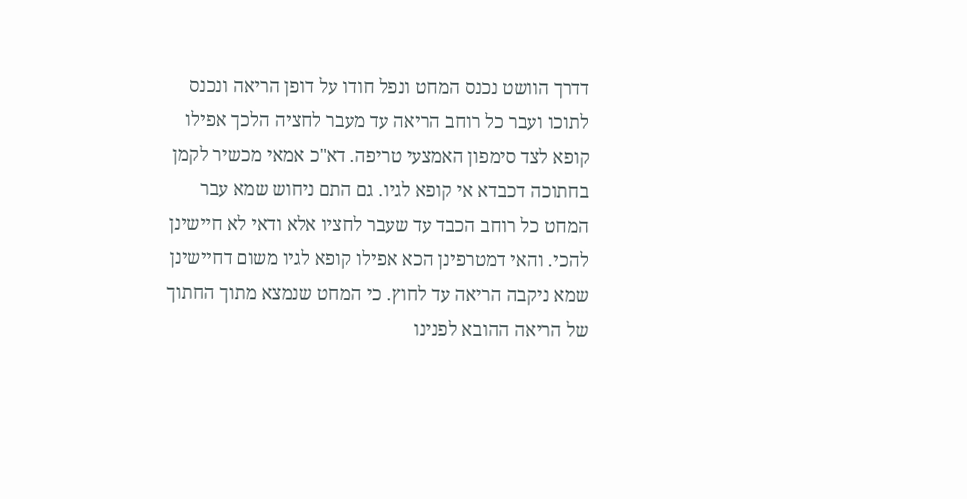דדרך הוושט נכנס המחט ונפל חודו על דופן הריאה ונכנס לתוכו ועבר כל רוחב הריאה עד מעבר לחציה הלכך אפילו קופא לצד סימפון האמצעי טריפה. דא"כ אמאי מכשיר לקמן בחתוכה דכבדא אי קופא לגיו. גם התם ניחוש שמא עבר המחט כל רוחב הכבד עד שעבר לחציו אלא ודאי לא חיישינן להכי. והאי דמטרפינן הכא אפילו קופא לגיו משום דחיישינן שמא ניקבה הריאה עד לחוץ. כי המחט שנמצא מתוך החתוך של הריאה ההובא לפנינו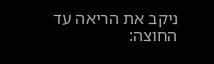ניקב את הריאה עד החוצה: